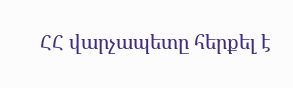ՀՀ վարչապետը հերքել է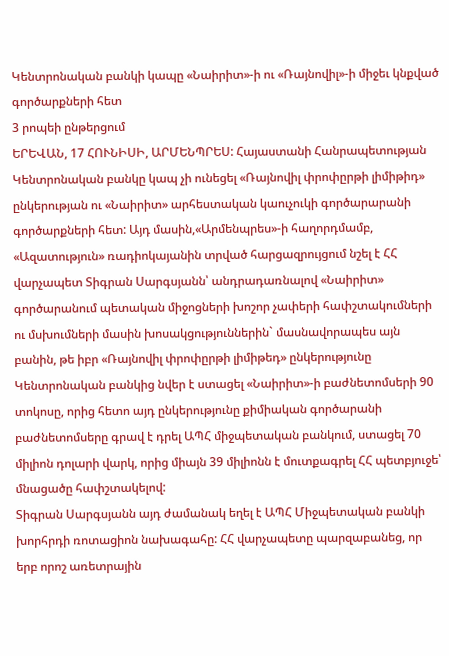Կենտրոնական բանկի կապը «Նաիրիտ»-ի ու «Ռայնովիլ»-ի միջեւ կնքված գործարքների հետ
3 րոպեի ընթերցում
ԵՐԵՎԱՆ, 17 ՀՈՒՆԻՍԻ, ԱՐՄԵՆՊՐԵՍ: Հայաստանի Հանրապետության Կենտրոնական բանկը կապ չի ունեցել «Ռայնովիլ փրոփըրթի լիմիթիդ» ընկերության ու «Նաիրիտ» արհեստական կաուչուկի գործարարանի գործարքների հետ: Այդ մասին,«Արմենպրես»-ի հաղորդմամբ, «Ազատություն» ռադիոկայանին տրված հարցազրույցում նշել է ՀՀ վարչապետ Տիգրան Սարգսյանն՝ անդրադառնալով «Նաիրիտ» գործարանում պետական միջոցների խոշոր չափերի հափշտակումների ու մսխումների մասին խոսակցություններին` մասնավորապես այն բանին, թե իբր «Ռայնովիլ փրոփըրթի լիմիթեդ» ընկերությունը Կենտրոնական բանկից նվեր է ստացել «Նաիրիտ»-ի բաժնետոմսերի 90 տոկոսը, որից հետո այդ ընկերությունը քիմիական գործարանի բաժնետոմսերը գրավ է դրել ԱՊՀ միջպետական բանկում, ստացել 70 միլիոն դոլարի վարկ, որից միայն 39 միլիոնն է մուտքագրել ՀՀ պետբյուջե՝ մնացածը հափշտակելով:
Տիգրան Սարգսյանն այդ ժամանակ եղել է ԱՊՀ Միջպետական բանկի խորհրդի ռոտացիոն նախագահը: ՀՀ վարչապետը պարզաբանեց, որ երբ որոշ առետրային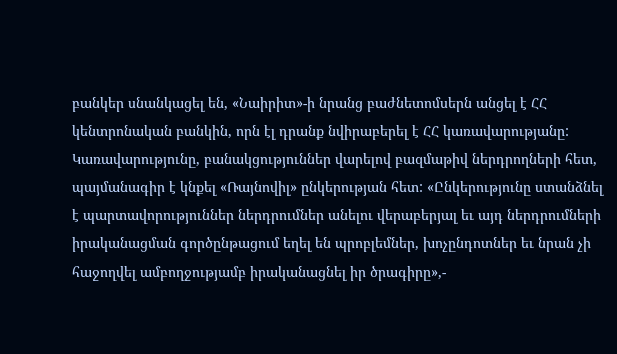բանկեր սնանկացել են, «Նաիրիտ»-ի նրանց բաժնետոմսերն անցել է ՀՀ կենտրոնական բանկին, որն էլ դրանք նվիրաբերել է ՀՀ կառավարությանը: Կառավարությունը, բանակցություններ վարելով բազմաթիվ ներդրողների հետ, պայմանագիր է կնքել «Ռայնովիլ» ընկերության հետ: «Ընկերությունը ստանձնել է պարտավորություններ ներդրումներ անելու վերաբերյալ եւ այդ ներդրումների իրականացման գործընթացում եղել են պրոբլեմներ, խոչընդոտներ եւ նրան չի հաջողվել ամբողջությամբ իրականացնել իր ծրագիրը»,-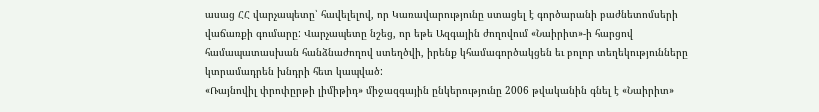ասաց ՀՀ վարչապետը՝ հավելելով, որ Կառավարությունը ստացել է գործարանի բաժնետոմսերի վաճառքի գումարը: Վարչապետը նշեց, որ եթե Ազգային ժողովում «Նաիրիտ»-ի հարցով համապատասխան հանձնաժողով ստեղծվի, իրենք կհամագործակցեն եւ բոլոր տեղեկությունները կտրամադրեն խնդրի հետ կապված:
«Ռայնովիլ փրոփըրթի լիմիթիդ» միջազգային ընկերությունը 2006 թվականին գնել է «Նաիրիտ»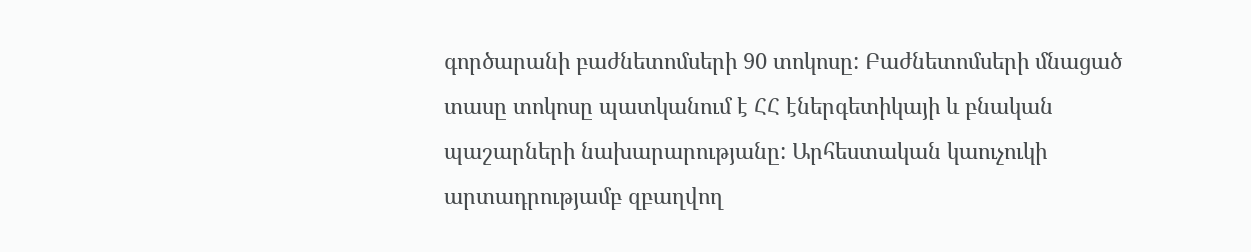գործարանի բաժնետոմսերի 90 տոկոսը: Բաժնետոմսերի մնացած տասը տոկոսը պատկանում է ՀՀ էներգետիկայի և բնական պաշարների նախարարությանը: Արհեստական կաուչուկի արտադրությամբ զբաղվող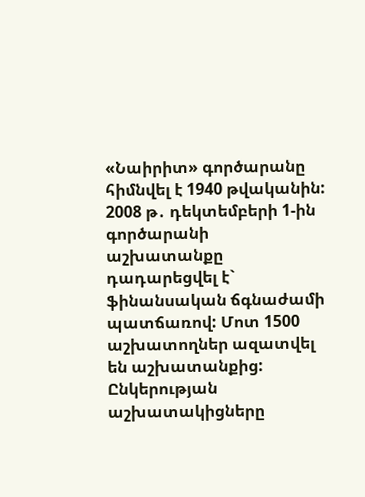«Նաիրիտ» գործարանը հիմնվել է 1940 թվականին: 2008 թ․ դեկտեմբերի 1-ին գործարանի աշխատանքը դադարեցվել է` ֆինանսական ճգնաժամի պատճառով: Մոտ 1500 աշխատողներ ազատվել են աշխատանքից: Ընկերության աշխատակիցները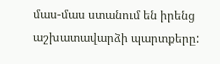մաս-մաս ստանում են իրենց աշխատավարձի պարտքերը: